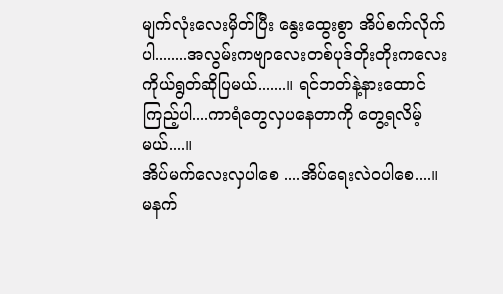မျက်လုံးလေးမှိတ်ပြီး နွေးထွေးစွာ အိပ်စက်လိုက်ပါ........အလွမ်းကဗျာလေးတစ်ပုဒ်တိုးတိုးကလေး ကိုယ်ရွတ်ဆိုပြမယ်.......။ ရင်ဘတ်နဲ့နားထောင်ကြည့်ပါ....ကာရံတွေလှပနေတာကို တွေ့ရလိမ့်မယ်....။
အိပ်မက်လေးလှပါစေ ....အိပ်ရေးလဲဝပါစေ....။ မနက်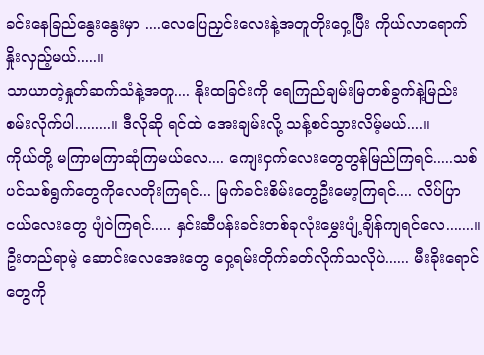ခင်းနေခြည်နွေးနွေးမှာ ....လေပြေညှင်းလေးနဲ့အတူတိုးဝှေ့ပြီး ကိုယ်လာရောက်နှိုးလှည့်မယ်.....။
သာယာတဲ့နှုတ်ဆက်သံနဲ့အတူ.... နိုးထခြင်းကို ရေကြည်ချမ်းမြတစ်ခွက်နဲ့မြည်းစမ်းလိုက်ပါ.........။ ဒီလိုဆို ရင်ထဲ အေးချမ်းလို့ သန့်စင်သွားလိမ့်မယ်....။
ကိုယ်တို့ မကြာမကြာဆုံကြမယ်လေ.... ကျေးငှက်လေးတွေတွန်မြည်ကြရင်.....သစ်ပင်သစ်ရွက်တွေကိုလေတိုးကြရင်... မြက်ခင်းစိမ်းတွေဦးမော့ကြရင်.... လိပ်ပြာငယ်လေးတွေ ပျံဝဲကြရင်..... နှင်းဆီပန်းခင်းတစ်ခုလုံးမွှေးပျံ့ချိန်ကျရင်လေ.......။
ဦးတည်ရာမဲ့ ဆောင်းလေအေးတွေ ဝှေ့ရမ်းတိုက်ခတ်လိုက်သလိုပဲ...... မီးခိုးရောင်တွေကို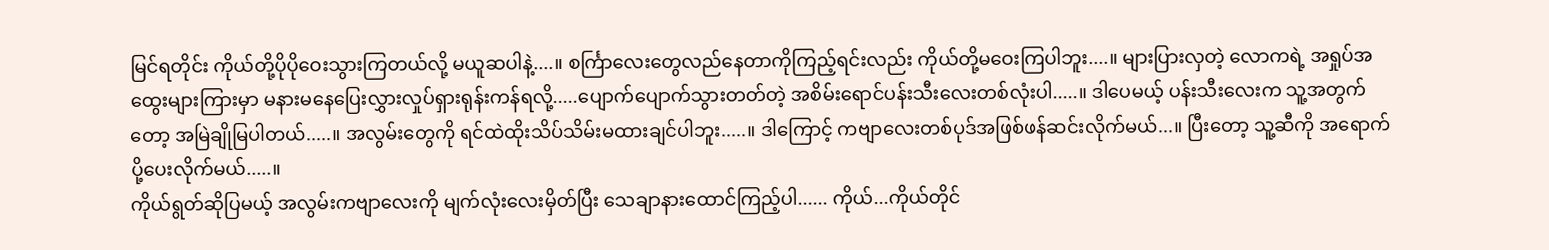မြင်ရတိုင်း ကိုယ်တို့ပိုပိုဝေးသွားကြတယ်လို့ မယူဆပါနဲ့....။ စင်္ကြာလေးတွေလည်နေတာကိုကြည့်ရင်းလည်း ကိုယ်တို့မဝေးကြပါဘူး....။ များပြားလှတဲ့ လောကရဲ့ အရှုပ်အထွေးများကြားမှာ မနားမနေပြေးလွှားလှုပ်ရှားရုန်းကန်ရလို့.....ပျောက်ပျောက်သွားတတ်တဲ့ အစိမ်းရောင်ပန်းသီးလေးတစ်လုံးပါ.....။ ဒါပေမယ့် ပန်းသီးလေးက သူ့အတွက်တော့ အမြဲချိုမြပါတယ်.....။ အလွမ်းတွေကို ရင်ထဲထိုးသိပ်သိမ်းမထားချင်ပါဘူး.....။ ဒါကြောင့် ကဗျာလေးတစ်ပုဒ်အဖြစ်ဖန်ဆင်းလိုက်မယ်...။ ပြီးတော့ သူ့ဆီကို အရောက်ပို့ပေးလိုက်မယ်.....။
ကိုယ်ရွတ်ဆိုပြမယ့် အလွမ်းကဗျာလေးကို မျက်လုံးလေးမှိတ်ပြီး သေချာနားထောင်ကြည့်ပါ...... ကိုယ်...ကိုယ်တိုင်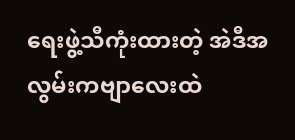ရေးဖွဲ့သီကုံးထားတဲ့ အဲဒီအလွမ်းကဗျာလေးထဲ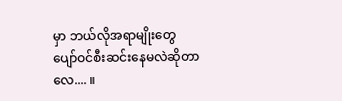မှာ ဘယ်လိုအရာမျိုးတွေ ပျော်ဝင်စီးဆင်းနေမလဲဆိုတာလေ.... ။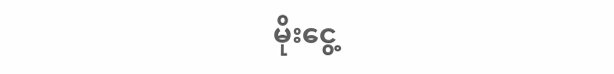မိုးငွေ့